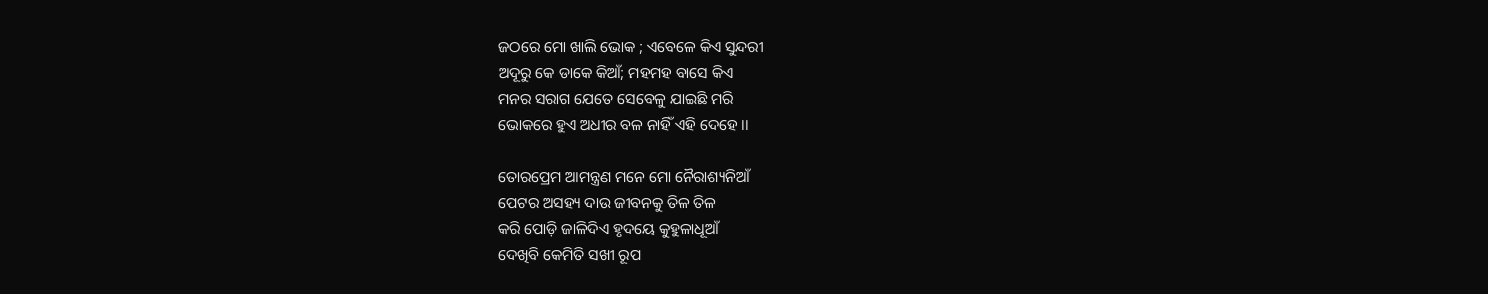ଜଠରେ ମୋ ଖାଲି ଭୋକ ; ଏବେଳେ କିଏ ସୁନ୍ଦରୀ
ଅଦୂରୁ କେ ଡାକେ କିଆଁ; ମହମହ ବାସେ କିଏ
ମନର ସରାଗ ଯେତେ ସେବେଳୁ ଯାଇଛି ମରି
ଭୋକରେ ହୁଏ ଅଧୀର ବଳ ନାହିଁ ଏହି ଦେହେ ।।

ତୋରପ୍ରେମ ଆମନ୍ତ୍ରଣ ମନେ ମୋ ନୈରାଶ୍ୟନିଆଁ
ପେଟର ଅସହ୍ୟ ଦାଉ ଜୀବନକୁ ତିଳ ତିଳ
କରି ପୋଡ଼ି ଜାଳିଦିଏ ହୃଦୟେ କୁହୁଳାଧୂଆଁ
ଦେଖିବି କେମିତି ସଖୀ ରୂପ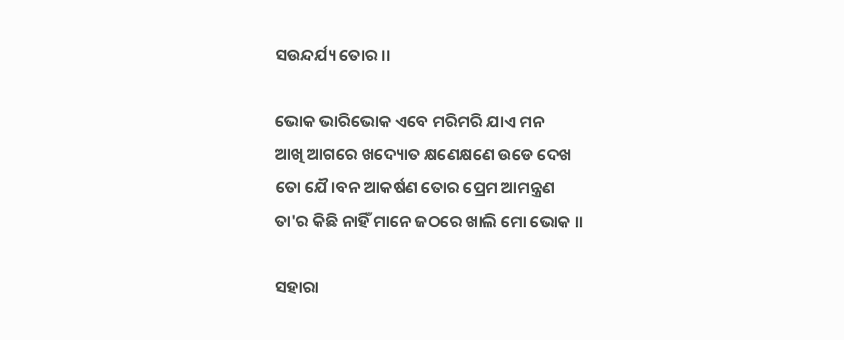ସଉନ୍ଦର୍ଯ୍ୟ ତୋର ।।

ଭୋକ ଭାରିଭୋକ ଏବେ ମରିମରି ଯାଏ ମନ
ଆଖି ଆଗରେ ଖଦ୍ୟୋତ କ୍ଷଣେକ୍ଷଣେ ଉଡେ ଦେଖ
ତୋ ଯୈ।ବନ ଆକର୍ଷଣ ତୋର ପ୍ରେମ ଆମନ୍ତ୍ରଣ
ତା'ର କିଛି ନାହିଁ ମାନେ ଜଠରେ ଖାଲି ମୋ ଭୋକ ।।

ସହାରା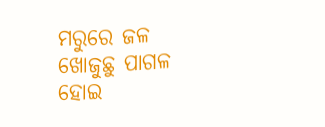ମରୁରେ ଜଳ ଖୋଜୁଛୁ ପାଗଳ ହୋଇ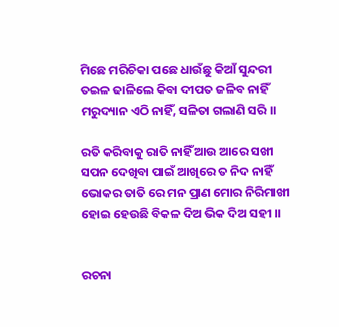ମିଛେ ମରିଚିକା ପଛେ ଧାଉଁଛୁ କିଆଁ ସୁନ୍ଦରୀ
ତଇଳ ଢାଳିଲେ କିବା ଦୀପତ ଜଳିବ ନାହିଁ
ମରୁଦ୍ୟାନ ଏଠି ନାହିଁ, ସଳିତା ଗଲାଣି ସରି ।।

ରତି କରିବାକୁ ରାତି ନାହିଁ ଆଉ ଆରେ ସଖୀ
ସପନ ଦେଖିବା ପାଇଁ ଆଖିରେ ତ ନିଦ ନାହିଁ
ଭୋକର ତାତି ରେ ମନ ପ୍ରାଣ ମୋର ନିରିମାଖୀ
ହୋଇ ହେଉଛି ବିକଳ ଦିଅ ଭିକ ଦିଅ ସହୀ ।।


ରଚନା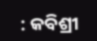: କବିଶ୍ରୀ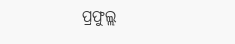ପ୍ରଫୁଲ୍ଲ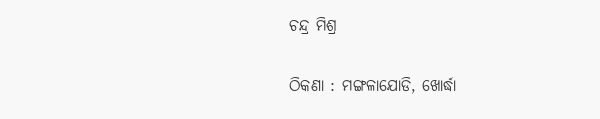ଚନ୍ଦ୍ର ମିଶ୍ର

ଠିକଣା : ମଙ୍ଗଳାଯୋଡି, ଖୋର୍ଦ୍ଧା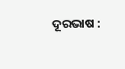ଦୂରଭାଷ :